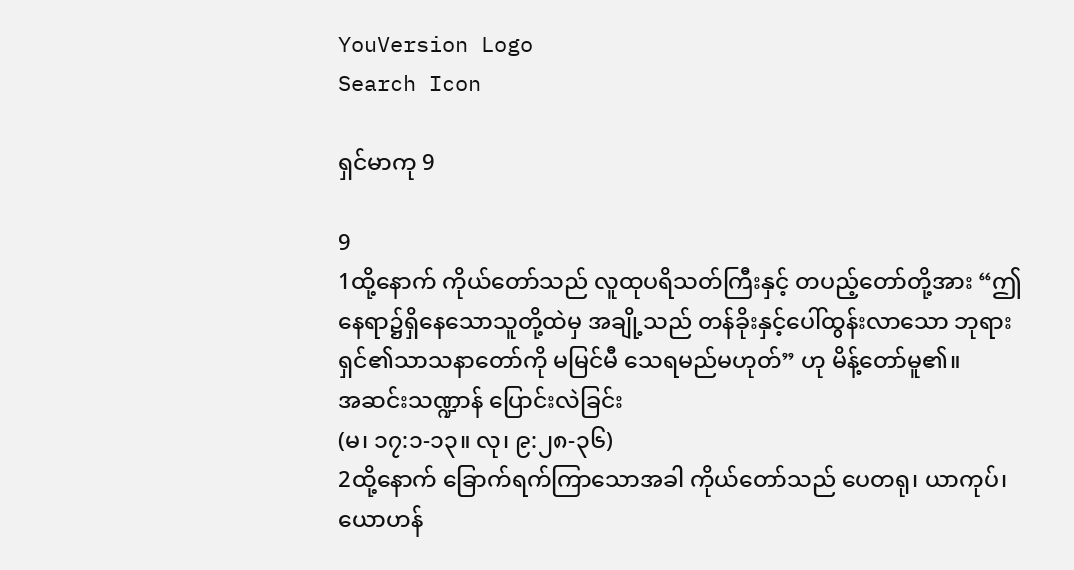YouVersion Logo
Search Icon

ရှင်မာကု 9

9
1ထို့နောက် ကိုယ်တော်သည် လူထုပရိသတ်ကြီးနှင့် တပည့်တော်တို့အား “ဤနေရာ၌ရှိနေသောသူတို့ထဲမှ အချို့သည် တန်ခိုးနှင့်ပေါ်ထွန်းလာသော ဘုရားရှင်၏သာသနာတော်ကို မမြင်မီ သေရမည်မဟုတ်” ဟု မိန့်တော်မူ၏။
အဆင်းသဏ္ဍာန် ပြောင်းလဲခြင်း
(မ၊ ၁၇:၁-၁၃။ လု၊ ၉:၂၈-၃၆)
2ထို့နောက် ခြောက်ရက်ကြာသောအခါ ကိုယ်တော်သည် ပေတရု၊ ယာကုပ်၊ ယောဟန်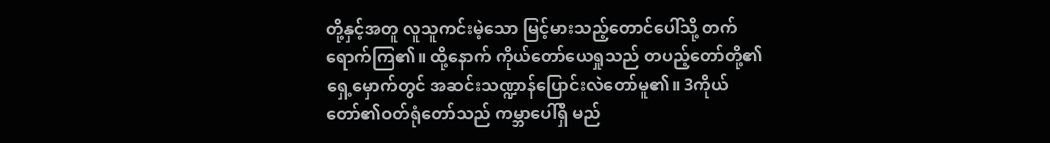တို့နှင့်အတူ လူသူကင်းမဲ့သော မြင့်မားသည့်တောင်ပေါ်သို့ တက်ရောက်ကြ၏။ ထို့နောက် ကိုယ်တော်ယေရှုသည် တပည့်တော်တို့၏ရှေ့မှောက်တွင် အဆင်းသဏ္ဍာန်ပြောင်းလဲတော်မူ၏။ 3ကိုယ်တော်၏ဝတ်ရုံတော်သည် ကမ္ဘာပေါ်ရှိ မည်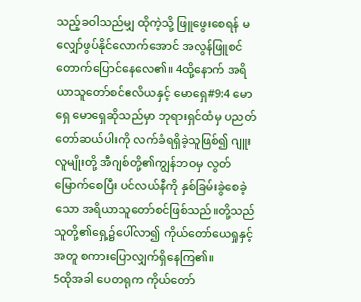သည့်ခဝါသည်မျှ ထိုကဲ့သို့ ဖြူဖွေးစေရန် မလျှော်ဖွပ်နိုင်လောက်အောင် အလွန်ဖြူစင်တောက်ပြောင်နေလေ၏။ 4ထို့နောက် အရိယာသူတော်စင်ဧလိယနှင့် မောရှေ#9:4 မောရှေ မောရှေဆိုသည်မှာ ဘုရားရှင်ထံမှ ပညတ်တော်ဆယ်ပါးကို လက်ခံရရှိခဲ့သူဖြစ်၍ ဂျူးလူမျိုးတို့ အီဂျစ်တို့၏ကျွန်ဘဝမှ လွတ်မြောက်စေပြီး ပင်လယ်နီကို နှစ်ခြမ်းခွဲစေခဲ့သော အရိယာသူတော်စင်ဖြစ်သည်။တို့သည် သူတို့၏ရှေ့၌ပေါ်လာ၍ ကိုယ်တော်ယေရှုနှင့်အတူ စကားပြောလျှက်ရှိနေကြ၏။
5ထိုအခါ ပေတရုက ကိုယ်တော်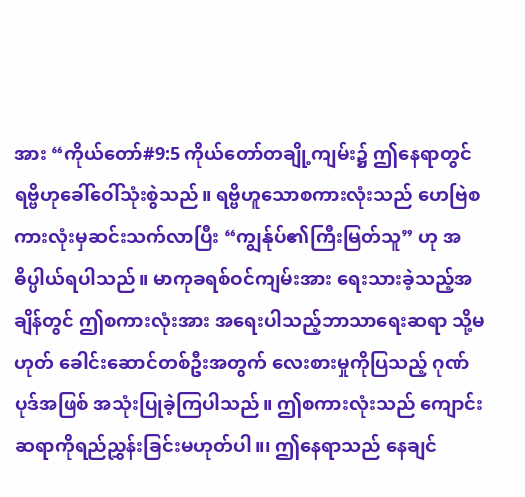အား “ကိုယ်တော်#9:5 ကိုယ်တော်တချို့ကျမ်း၌ ဤနေရာတွင် ရဗ္ဗိဟုခေါ်ဝေါ်သုံးစွဲသည်။ ရဗ္ဗိဟူသောစကားလုံးသည် ဟေဗြဲစကားလုံးမှဆင်းသက်လာပြီး “ကျွန်ုပ်၏ကြီးမြတ်သူ” ဟု အဓိပ္ပါယ်ရပါသည်။ မာကုခရစ်ဝင်ကျမ်းအား ရေးသားခဲ့သည့်အချိန်တွင် ဤစကားလုံးအား အရေးပါသည့်ဘာသာရေးဆရာ သို့မဟုတ် ခေါင်းဆောင်တစ်ဦးအတွက် လေးစားမှုကိုပြသည့် ဂုဏ်ပုဒ်အဖြစ် အသုံးပြုခဲ့ကြပါသည်။ ဤစကားလုံးသည် ကျောင်းဆရာကိုရည်ညွှန်းခြင်းမဟုတ်ပါ။၊ ဤနေရာသည် နေချင်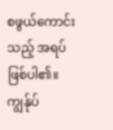စဖွယ်ကောင်းသည့် အရပ်ဖြစ်ပါ၏။ ကျွန်ုပ်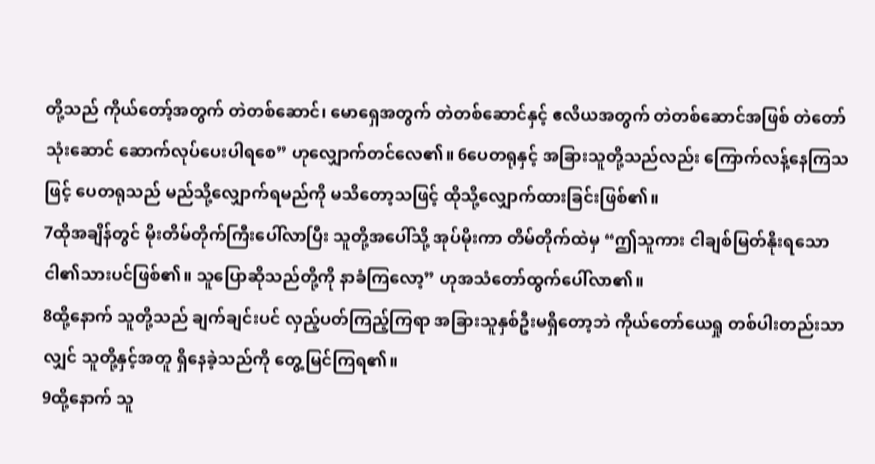တို့သည် ကိုယ်တော့်အတွက် တဲတစ်ဆောင်၊ မောရှေအတွက် တဲတစ်ဆောင်နှင့် ဧလိယအတွက် တဲတစ်ဆောင်အဖြစ် တဲတော်သုံးဆောင် ဆောက်လုပ်ပေးပါရစေ” ဟုလျှောက်တင်လေ၏။ 6ပေတရုနှင့် အခြားသူတို့သည်လည်း ကြောက်လန့်နေကြသဖြင့် ပေတရုသည် မည်သို့လျှောက်ရမည်ကို မသိတော့သဖြင့် ထိုသို့လျှောက်ထားခြင်းဖြစ်၏။
7ထိုအချိန်တွင် မိုးတိမ်တိုက်ကြီးပေါ်လာပြီး သူတို့အပေါ်သို့ အုပ်မိုးကာ တိမ်တိုက်ထဲမှ “ဤသူကား ငါချစ်မြတ်နိုးရသော ငါ၏သားပင်ဖြစ်၏။ သူပြောဆိုသည်တို့ကို နာခံကြလော့” ဟုအသံတော်ထွက်ပေါ်လာ၏။
8ထို့နောက် သူတို့သည် ချက်ချင်းပင် လှည့်ပတ်ကြည့်ကြရာ အခြားသူနှစ်ဦးမရှိတော့ဘဲ ကိုယ်တော်ယေရှု တစ်ပါးတည်းသာလျှင် သူတို့နှင့်အတူ ရှိနေခဲ့သည်ကို တွေ့မြင်ကြရ၏။
9ထို့နောက် သူ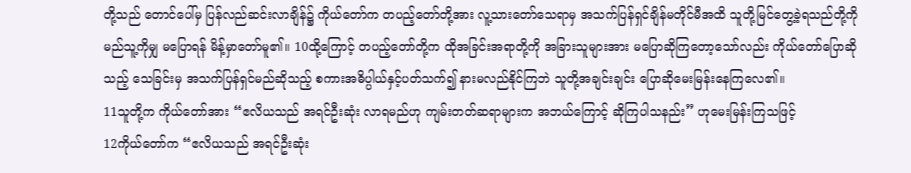တို့သည် တောင်ပေါ်မှ ပြန်လည်ဆင်းလာချိန်၌ ကိုယ်တော်က တပည့်တော်တို့အား လူ့သားတော်သေရာမှ အသက်ပြန်ရှင်ချိန်မတိုင်မီအထိ သူတို့မြင်တွေ့ခဲ့ရသည်တို့ကို မည်သူ့ကိုမျှ မပြောရန် မိန့်မှာတော်မူ၏။ 10ထို့ကြောင့် တပည့်တော်တို့က ထိုအခြင်းအရာတို့ကို အခြားသူများအား မပြောဆိုကြတော့သော်လည်း ကိုယ်တော်ပြောဆိုသည့် သေခြင်းမှ အသက်ပြန်ရှင်မည်ဆိုသည့် စကားအဓိပ္ပါယ်နှင့်ပတ်သက်၍ နားမလည်နိုင်ကြဘဲ သူတို့အချင်းချင်း ပြောဆိုမေးမြန်းနေကြလေ၏။
11သူတို့က ကိုယ်တော်အား “ဧလိယသည် အရင်ဦးဆုံး လာရမည်ဟု ကျမ်းတတ်ဆရာများက အဘယ်ကြောင့် ဆိုကြပါသနည်း” ဟုမေးမြန်းကြသဖြင့်
12ကိုယ်တော်က “ဧလိယသည် အရင်ဦးဆုံး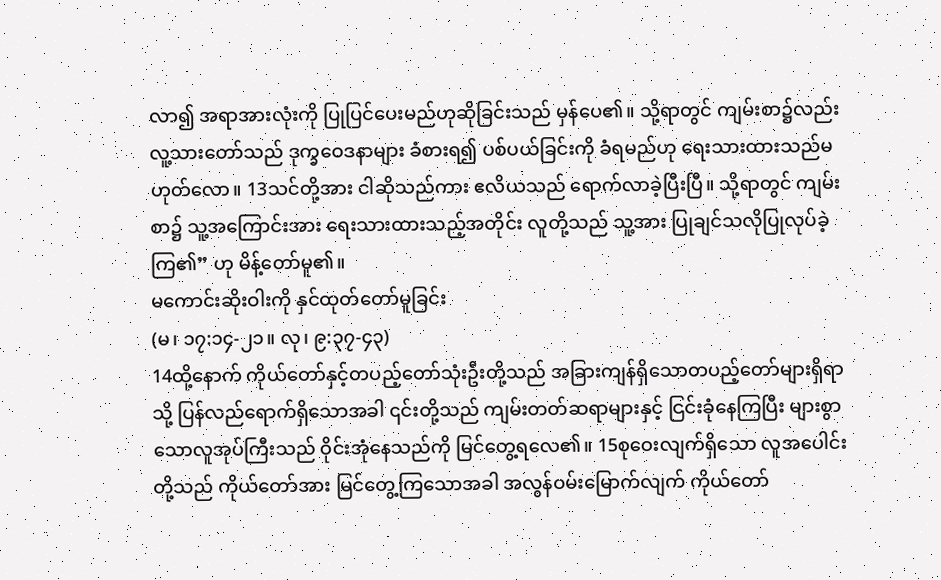လာ၍ အရာအားလုံးကို ပြုပြင်ပေးမည်ဟုဆိုခြင်းသည် မှန်ပေ၏။ သို့ရာတွင် ကျမ်းစာ၌လည်း လူ့သားတော်သည် ဒုက္ခဝေဒနာများ ခံစားရ၍ ပစ်ပယ်ခြင်းကို ခံရမည်ဟု ရေးသားထားသည်မဟုတ်လော။ 13သင်တို့အား ငါဆိုသည်ကား ဧလိယသည် ရောက်လာခဲ့ပြီးပြီ။ သို့ရာတွင် ကျမ်းစာ၌ သူ့အကြောင်းအား ရေးသားထားသည့်အတိုင်း လူတို့သည် သူ့အား ပြုချင်သလိုပြုလုပ်ခဲ့ကြ၏” ဟု မိန့်တော်မူ၏။
မကောင်းဆိုးဝါးကို နှင်ထုတ်တော်မူခြင်း
(မ၊ ၁၇:၁၄-၂၁။ လု၊ ၉:၃၇-၄၃)
14ထို့နောက် ကိုယ်တော်နှင့်တပည့်တော်သုံးဦးတို့သည် အခြားကျန်ရှိသောတပည့်တော်များရှိရာသို့ ပြန်လည်ရောက်ရှိသောအခါ ၎င်းတို့သည် ကျမ်းတတ်ဆရာများနှင့် ငြင်းခုံနေကြပြီး များစွာသောလူအုပ်ကြီးသည် ဝိုင်းအုံနေသည်ကို မြင်တွေ့ရလေ၏။ 15စုဝေးလျက်ရှိသော လူအပေါင်းတို့သည် ကိုယ်တော်အား မြင်တွေ့ကြသောအခါ အလွန်ဝမ်းမြောက်လျက် ကိုယ်တော်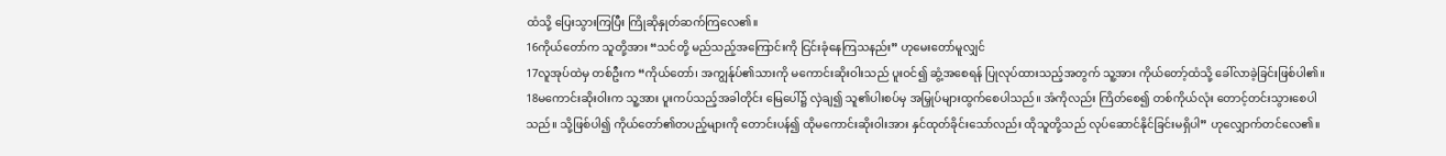ထံသို့ ပြေးသွားကြပြီး ကြိုဆိုနှုတ်ဆက်ကြလေ၏။
16ကိုယ်တော်က သူတို့အား “သင်တို့ မည်သည့်အကြောင်းကို ငြင်းခုံနေကြသနည်း” ဟုမေးတော်မူလျှင်
17လူအုပ်ထဲမှ တစ်ဦးက “ကိုယ်တော်၊ အကျွန်ုပ်၏သားကို မကောင်းဆိုးဝါးသည် ပူးဝင်၍ ဆွံ့အစေရန် ပြုလုပ်ထားသည့်အတွက် သူ့အား ကိုယ်တော့်ထံသို့ ခေါ်လာခဲ့ခြင်းဖြစ်ပါ၏။
18မကောင်းဆိုးဝါးက သူ့အား ပူးကပ်သည့်အခါတိုင်း မြေပေါ်၌ လှဲချ၍ သူ၏ပါးစပ်မှ အမြှုပ်များထွက်စေပါသည်။ အံကိုလည်း ကြိတ်စေ၍ တစ်ကိုယ်လုံး တောင့်တင်းသွားစေပါသည်။ သို့ဖြစ်ပါ၍ ကိုယ်တော်၏တပည့်များကို တောင်းပန်၍ ထိုမကောင်းဆိုးဝါးအား နှင်ထုတ်ခိုင်းသော်လည်း ထိုသူတို့သည် လုပ်ဆောင်နိုင်ခြင်းမရှိပါ” ဟုလျှောက်တင်လေ၏။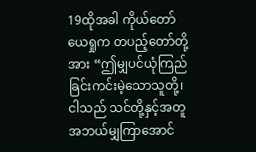19ထိုအခါ ကိုယ်တော်ယေရှုက တပည့်တော်တို့အား “ဤမျှပင်ယုံကြည်ခြင်းကင်းမဲ့သောသူတို့၊ ငါသည် သင်တို့နှင့်အတူ အဘယ်မျှကြာအောင်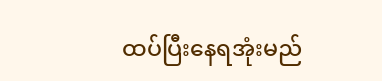ထပ်ပြီးနေရအုံးမည်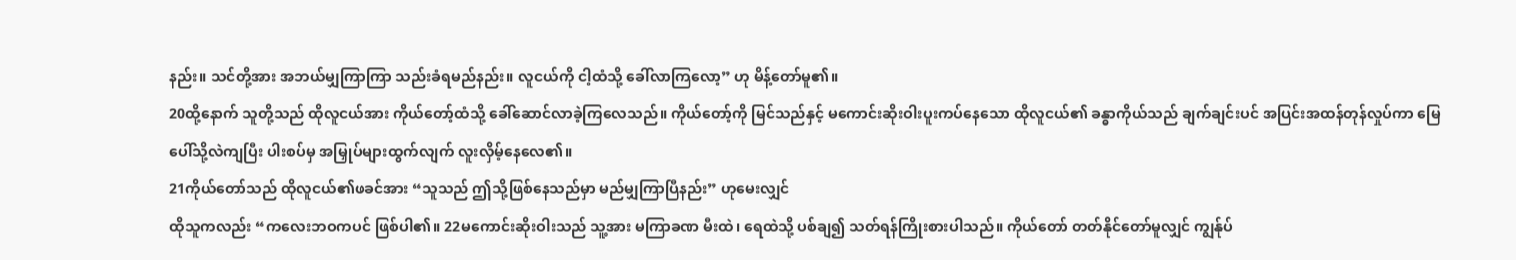နည်း။ သင်တို့အား အဘယ်မျှကြာကြာ သည်းခံရမည်နည်း။ လူငယ်ကို ငါ့ထံသို့ ခေါ်လာကြလော့” ဟု မိန့်တော်မူ၏။
20ထို့နောက် သူတို့သည် ထိုလူငယ်အား ကိုယ်တော့်ထံသို့ ခေါ်ဆောင်လာခဲ့ကြလေသည်။ ကိုယ်တော့်ကို မြင်သည်နှင့် မကောင်းဆိုးဝါးပူးကပ်နေသော ထိုလူငယ်၏ ခန္ဓာကိုယ်သည် ချက်ချင်းပင် အပြင်းအထန်တုန်လှုပ်ကာ မြေပေါ်သို့လဲကျပြီး ပါးစပ်မှ အမြှုပ်များထွက်လျက် လူးလှိမ့်နေလေ၏။
21ကိုယ်တော်သည် ထိုလူငယ်၏ဖခင်အား “သူသည် ဤသို့ဖြစ်နေသည်မှာ မည်မျှကြာပြီနည်း” ဟုမေးလျှင်
ထိုသူကလည်း “ကလေးဘဝကပင် ဖြစ်ပါ၏။ 22မကောင်းဆိုးဝါးသည် သူ့အား မကြာခဏ မီးထဲ၊ ရေထဲသို့ ပစ်ချ၍ သတ်ရန်ကြိုးစားပါသည်။ ကိုယ်တော် တတ်နိုင်တော်မူလျှင် ကျွန်ုပ်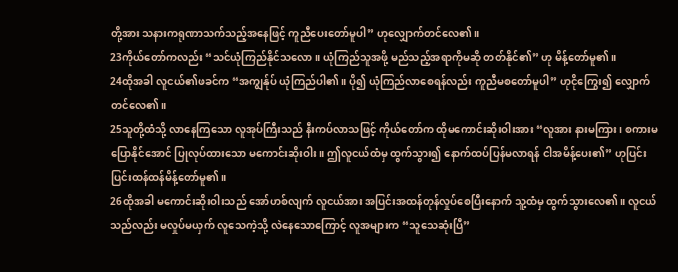တို့အား သနားကရုဏာသက်သည့်အနေဖြင့် ကူညီပေးတော်မူပါ” ဟုလျှောက်တင်လေ၏။
23ကိုယ်တော်ကလည်း “သင်ယုံကြည်နိုင်သလော။ ယုံကြည်သူအဖို့ မည်သည့်အရာကိုမဆို တတ်နိုင်၏” ဟု မိန့်တော်မူ၏။
24ထိုအခါ လူငယ်၏ဖခင်က “အကျွန်ုပ် ယုံကြည်ပါ၏။ ပို၍ ယုံကြည်လာစေရန်လည်း ကူညီမစတော်မူပါ” ဟုငိုကြွေး၍ လျှောက်တင်လေ၏။
25သူတို့ထံသို့ လာနေကြသော လူအုပ်ကြီးသည် နီးကပ်လာသဖြင့် ကိုယ်တော်က ထိုမကောင်းဆိုးဝါးအား “လူအား နားမကြား၊ စကားမပြောနိုင်အောင် ပြုလုပ်ထားသော မကောင်းဆိုးဝါး။ ဤလူငယ်ထံမှ ထွက်သွား၍ နောက်ထပ်ပြန်မလာရန် ငါအမိန့်ပေး၏” ဟုပြင်းပြင်းထန်ထန်မိန့်တော်မူ၏။
26ထိုအခါ မကောင်းဆိုးဝါးသည် အော်ဟစ်လျက် လူငယ်အား အပြင်းအထန်တုန်လှုပ်စေပြီးနောက် သူ့ထံမှ ထွက်သွားလေ၏။ လူငယ်သည်လည်း မလှုပ်မယှက် လူသေကဲ့သို့ လဲနေသောကြောင့် လူအများက “သူသေဆုံးပြီ”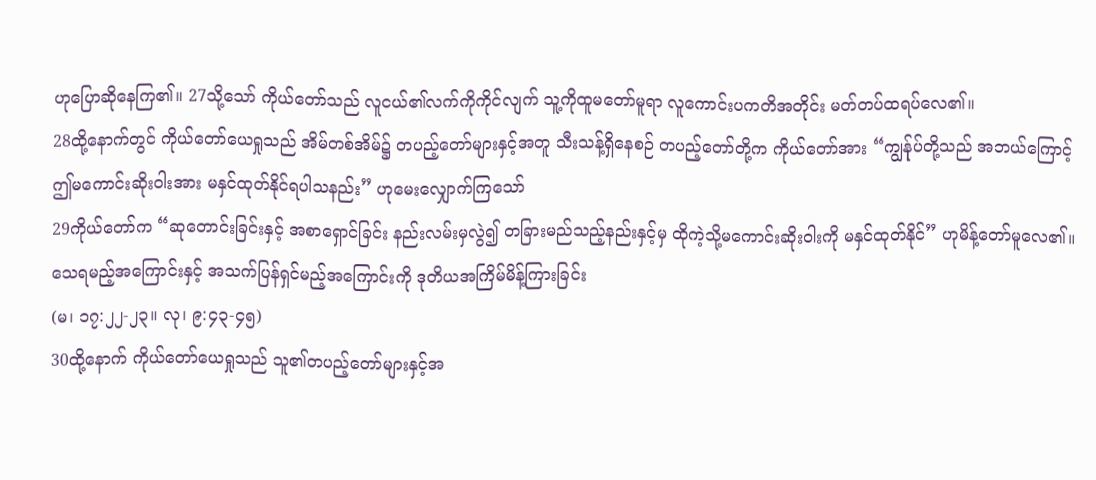ဟုပြောဆိုနေကြ၏။ 27သို့သော် ကိုယ်တော်သည် လူငယ်၏လက်ကိုကိုင်လျက် သူ့ကိုထူမတော်မူရာ လူကောင်းပကတိအတိုင်း မတ်တပ်ထရပ်လေ၏။
28ထို့နောက်တွင် ကိုယ်တော်ယေရှုသည် အိမ်တစ်အိမ်၌ တပည့်တော်များနှင့်အတူ သီးသန့်ရှိနေစဉ် တပည့်တော်တို့က ကိုယ်တော်အား “ကျွန်ုပ်တို့သည် အဘယ်ကြောင့် ဤမကောင်းဆိုးဝါးအား မနှင်ထုတ်နိုင်ရပါသနည်း” ဟုမေးလျှောက်ကြသော်
29ကိုယ်တော်က “ဆုတောင်းခြင်းနှင့် အစာရှောင်ခြင်း နည်းလမ်းမှလွဲ၍ တခြားမည်သည့်နည်းနှင့်မှ ထိုကဲ့သို့မကောင်းဆိုးဝါးကို မနှင်ထုတ်နိုင်” ဟုမိန့်တော်မူလေ၏။
သေရမည့်အကြောင်းနှင့် အသက်ပြန်ရှင်မည့်အကြောင်းကို ဒုတိယအကြိမ်မိန့်ကြားခြင်း
(မ၊ ၁၇:၂၂-၂၃။ လု၊ ၉:၄၃-၄၅)
30ထို့နောက် ကိုယ်တော်ယေရှုသည် သူ၏တပည့်တော်များနှင့်အ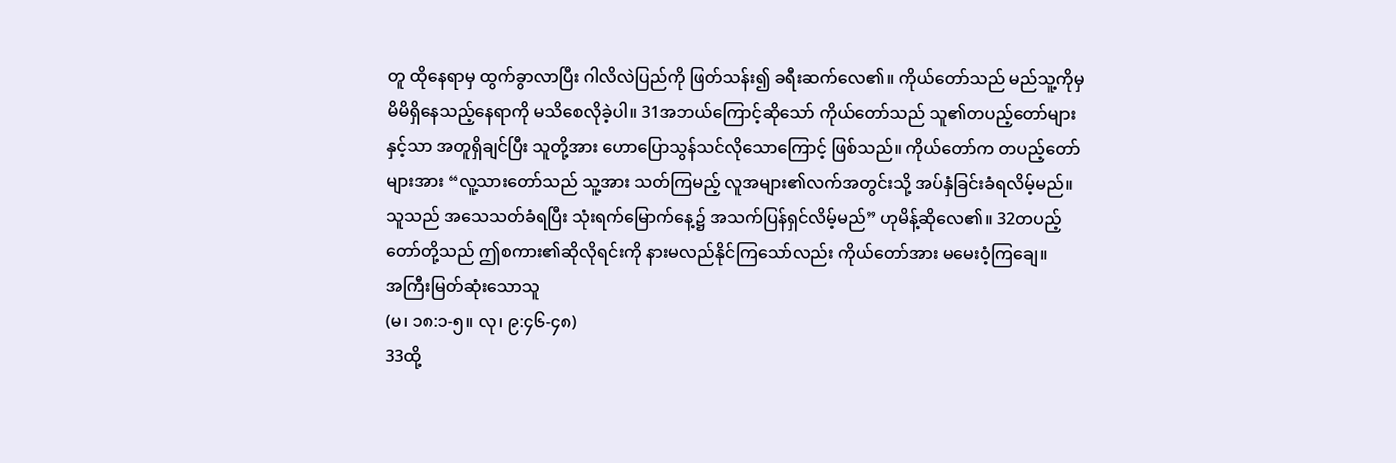တူ ထိုနေရာမှ ထွက်ခွာလာပြီး ဂါလိလဲပြည်ကို ဖြတ်သန်း၍ ခရီးဆက်လေ၏။ ကိုယ်တော်သည် မည်သူ့ကိုမှ မိမိရှိနေသည့်နေရာကို မသိစေလိုခဲ့ပါ။ 31အဘယ်ကြောင့်ဆိုသော် ကိုယ်တော်သည် သူ၏တပည့်တော်များနှင့်သာ အတူရှိချင်ပြီး သူတို့အား ဟောပြောသွန်သင်လိုသောကြောင့် ဖြစ်သည်။ ကိုယ်တော်က တပည့်တော်များအား “လူ့သားတော်သည် သူ့အား သတ်ကြမည့် လူအများ၏လက်အတွင်းသို့ အပ်နှံခြင်းခံရလိမ့်မည်။ သူသည် အသေသတ်ခံရပြီး သုံးရက်မြောက်နေ့၌ အသက်ပြန်ရှင်လိမ့်မည်” ဟုမိန့်ဆိုလေ၏။ 32တပည့်တော်တို့သည် ဤစကား၏ဆိုလိုရင်းကို နားမလည်နိုင်ကြသော်လည်း ကိုယ်တော်အား မမေးဝံ့ကြချေ။
အကြီးမြတ်ဆုံးသောသူ
(မ၊ ၁၈:၁-၅။ လု၊ ၉:၄၆-၄၈)
33ထို့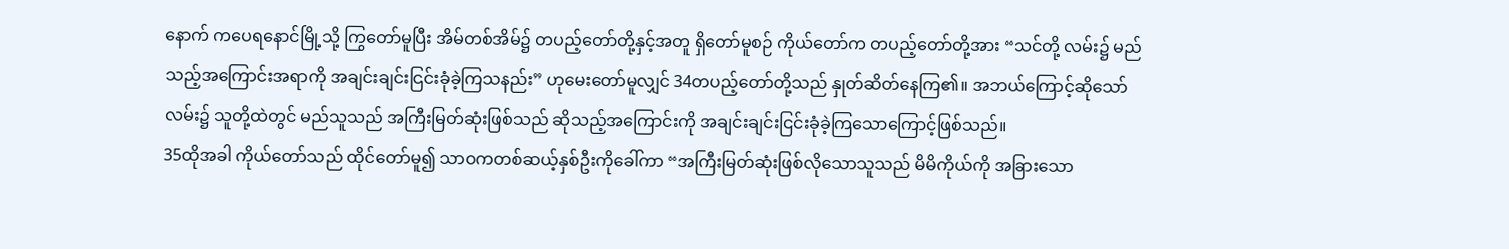နောက် ကပေရနောင်မြို့သို့ ကြွတော်မူပြီး အိမ်တစ်အိမ်၌ တပည့်တော်တို့နှင့်အတူ ရှိတော်မူစဉ် ကိုယ်တော်က တပည့်တော်တို့အား “သင်တို့ လမ်း၌ မည်သည့်အကြောင်းအရာကို အချင်းချင်းငြင်းခုံခဲ့ကြသနည်း” ဟုမေးတော်မူလျှင် 34တပည့်တော်တို့သည် နှုတ်ဆိတ်နေကြ၏။ အဘယ်ကြောင့်ဆိုသော် လမ်း၌ သူတို့ထဲတွင် မည်သူသည် အကြီးမြတ်ဆုံးဖြစ်သည် ဆိုသည့်အကြောင်းကို အချင်းချင်းငြင်းခုံခဲ့ကြသောကြောင့်ဖြစ်သည်။
35ထိုအခါ ကိုယ်တော်သည် ထိုင်တော်မူ၍ သာဝကတစ်ဆယ့်နှစ်ဦးကိုခေါ်ကာ “အကြီးမြတ်ဆုံးဖြစ်လိုသောသူသည် မိမိကိုယ်ကို အခြားသော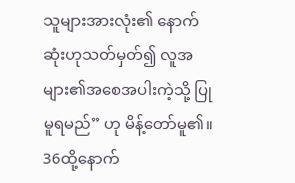သူများအားလုံး၏ နောက်ဆုံးဟုသတ်မှတ်၍ လူအများ၏အစေအပါးကဲ့သို့ ပြုမူရမည်” ဟု မိန့်တော်မူ၏။
36ထို့နောက်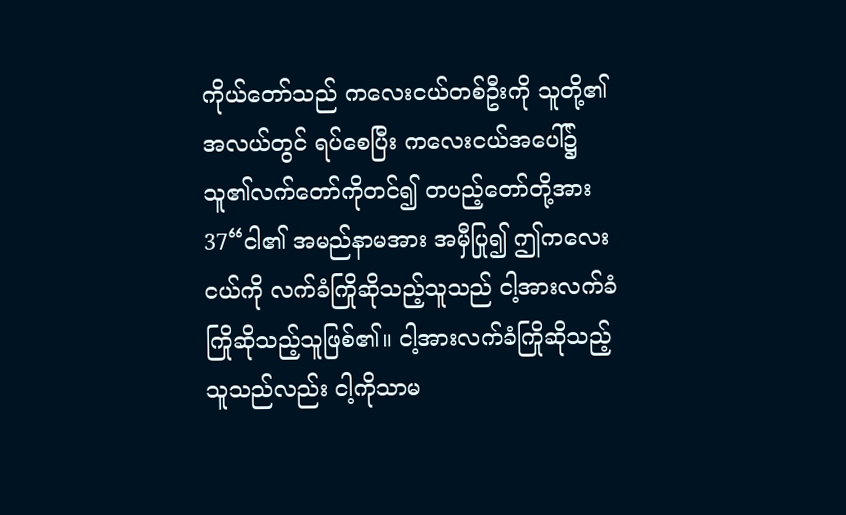ကိုယ်တော်သည် ကလေးငယ်တစ်ဦးကို သူတို့၏အလယ်တွင် ရပ်စေပြီး ကလေးငယ်အပေါ်၌ သူ၏လက်တော်ကိုတင်၍ တပည့်တော်တို့အား 37“ငါ၏ အမည်နာမအား အမှီပြု၍ ဤကလေးငယ်ကို လက်ခံကြိုဆိုသည့်သူသည် ငါ့အားလက်ခံကြိုဆိုသည့်သူဖြစ်၏။ ငါ့အားလက်ခံကြိုဆိုသည့်သူသည်လည်း ငါ့ကိုသာမ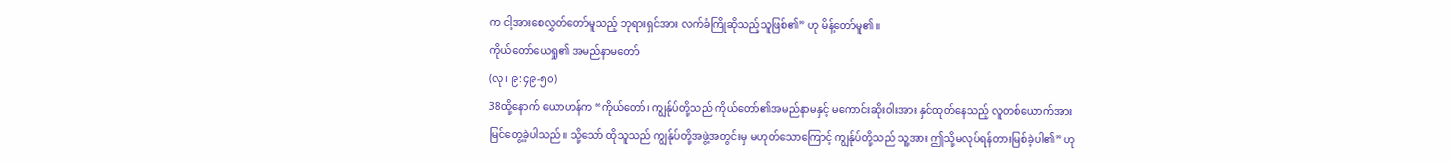က ငါ့အားစေလွှတ်တော်မူသည့် ဘုရားရှင်အား လက်ခံကြိုဆိုသည့်သူဖြစ်၏” ဟု မိန့်တော်မူ၏။
ကိုယ်တော်ယေရှု၏ အမည်နာမတော်
(လု၊ ၉:၄၉-၅၀)
38ထို့နောက် ယောဟန်က “ကိုယ်တော်၊ ကျွန်ုပ်တို့သည် ကိုယ်တော်၏အမည်နာမနှင့် မကောင်းဆိုးဝါးအား နှင်ထုတ်နေသည့် လူတစ်ယောက်အား မြင်တွေ့ခဲ့ပါသည်။ သို့သော် ထိုသူသည် ကျွန်ုပ်တို့အဖွဲ့အတွင်းမှ မဟုတ်သောကြောင့် ကျွန်ုပ်တို့သည် သူ့အား ဤသို့မလုပ်ရန်တားမြစ်ခဲ့ပါ၏” ဟု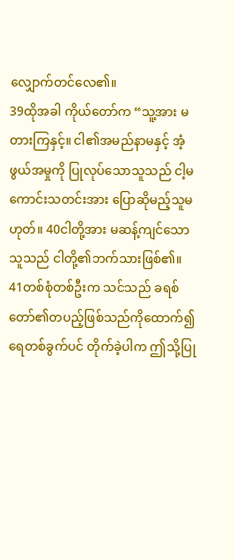လျှောက်တင်လေ၏။
39ထိုအခါ ကိုယ်တော်က “သူ့အား မတားကြနှင့်။ ငါ၏အမည်နာမနှင့် အံ့ဖွယ်အမှုကို ပြုလုပ်သောသူသည် ငါ့မကောင်းသတင်းအား ပြောဆိုမည့်သူမဟုတ်။ 40ငါတို့အား မဆန့်ကျင်သောသူသည် ငါတို့၏ဘက်သားဖြစ်၏။ 41တစ်စုံတစ်ဦးက သင်သည် ခရစ်တော်၏တပည့်ဖြစ်သည်ကိုထောက်၍ ရေတစ်ခွက်ပင် တိုက်ခဲ့ပါက ဤသို့ပြု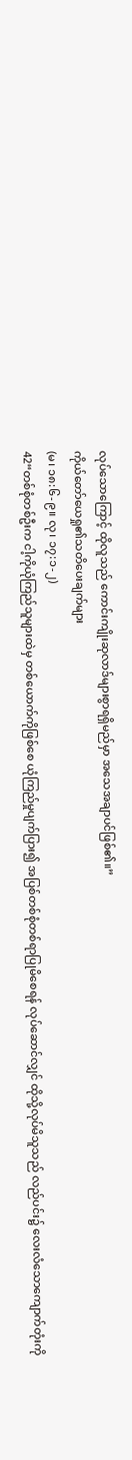လုပ်သောကြောင့် ထိုလူသည် ကောင်းကျိုးဆုလာဒ်များစွာရရှိမည်မှာ အသေအချာပင်ဖြစ်၏။”
ကိုယ်တော်ယေရှု၏သတိပေးချက်များ
(မ၊ ၁၈:၆-၉။ လု၊ ၁၇:၁-၂)
42“တစ်စုံတစ်ဦးက ငါ့ကိုယုံကြည်သူများထဲမှ တစ်ယောက်ကိုဖြစ်စေ ယုံကြည်မှုပျက်ပြား၍ အပြစ်တစ်စုံတစ်ရာပြုမိစေရန် လုပ်ဆောင်လျှင် ထိုသို့လုပ်မိသူသည် လည်ပင်း၌ လေးလံသောကျောက်တုံးကို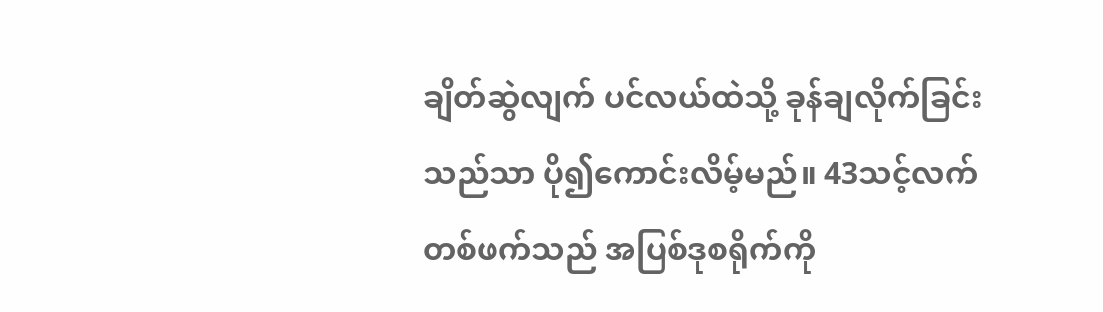ချိတ်ဆွဲလျက် ပင်လယ်ထဲသို့ ခုန်ချလိုက်ခြင်းသည်သာ ပို၍ကောင်းလိမ့်မည်။ 43သင့်လက်တစ်ဖက်သည် အပြစ်ဒုစရိုက်ကို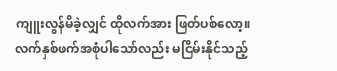ကျူးလွန်မိခဲ့လျှင် ထိုလက်အား ဖြတ်ပစ်လော့။ လက်နှစ်ဖက်အစုံပါသော်လည်း မငြိမ်းနိုင်သည့်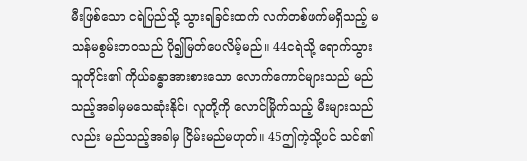မီးဖြစ်သော ငရဲပြည်သို့ သွားရခြင်းထက် လက်တစ်ဖက်မရှိသည့် မသန်မစွမ်းဘဝသည် ပို၍မြတ်ပေလိမ့်မည်။ 44ငရဲသို့ ရောက်သွားသူတိုင်း၏ ကိုယ်ခန္ဓာအားစားသော လောက်ကောင်များသည် မည်သည့်အခါမှမသေဆုံးနိုင်၊ လူတို့ကို လောင်မြိုက်သည့် မီးများသည်လည်း မည်သည့်အခါမှ ငြိမ်းမည်မဟုတ်။ 45ဤကဲ့သို့ပင် သင်၏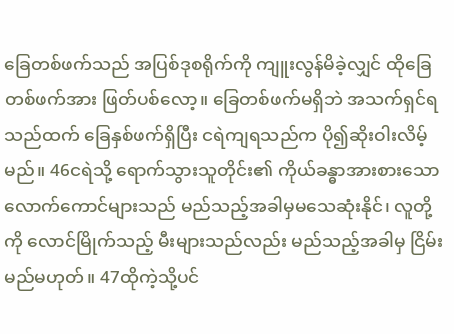ခြေတစ်ဖက်သည် အပြစ်ဒုစရိုက်ကို ကျူးလွန်မိခဲ့လျှင် ထိုခြေတစ်ဖက်အား ဖြတ်ပစ်လော့။ ခြေတစ်ဖက်မရှိဘဲ အသက်ရှင်ရသည်ထက် ခြေနှစ်ဖက်ရှိပြီး ငရဲကျရသည်က ပို၍ဆိုးဝါးလိမ့်မည်။ 46ငရဲသို့ ရောက်သွားသူတိုင်း၏ ကိုယ်ခန္ဓာအားစားသော လောက်ကောင်များသည် မည်သည့်အခါမှမသေဆုံးနိုင်၊ လူတို့ကို လောင်မြိုက်သည့် မီးများသည်လည်း မည်သည့်အခါမှ ငြိမ်းမည်မဟုတ်။ 47ထိုကဲ့သို့ပင်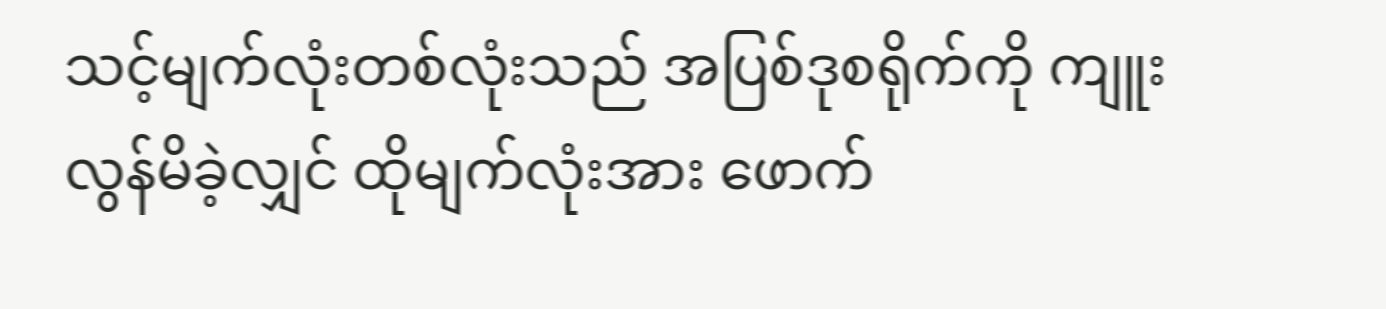သင့်မျက်လုံးတစ်လုံးသည် အပြစ်ဒုစရိုက်ကို ကျူးလွန်မိခဲ့လျှင် ထိုမျက်လုံးအား ဖောက်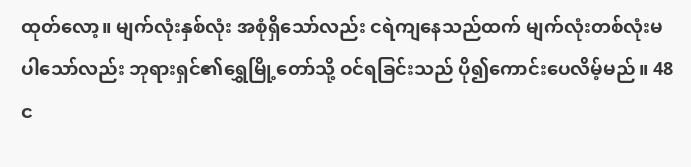ထုတ်လော့။ မျက်လုံးနှစ်လုံး အစုံရှိသော်လည်း ငရဲကျနေသည်ထက် မျက်လုံးတစ်လုံးမပါသော်လည်း ဘုရားရှင်၏ရွှေမြို့တော်သို့ ဝင်ရခြင်းသည် ပို၍ကောင်းပေလိမ့်မည်။ 48င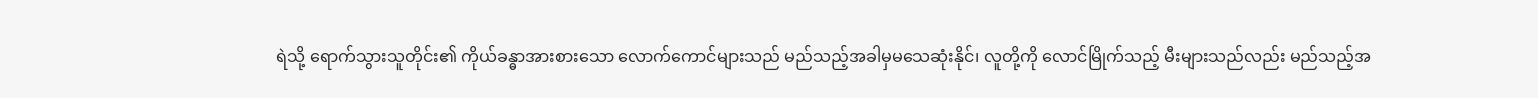ရဲသို့ ရောက်သွားသူတိုင်း၏ ကိုယ်ခန္ဓာအားစားသော လောက်ကောင်များသည် မည်သည့်အခါမှမသေဆုံးနိုင်၊ လူတို့ကို လောင်မြိုက်သည့် မီးများသည်လည်း မည်သည့်အ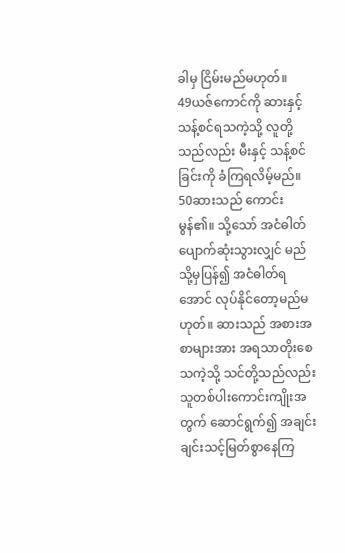ခါမှ ငြိမ်းမည်မဟုတ်။
49ယဇ်ကောင်ကို ဆားနှင့်သန့်စင်ရသကဲ့သို့ လူတို့သည်လည်း မီးနှင့် သန့်စင်ခြင်းကို ခံကြရလိမ့်မည်။
50ဆားသည် ကောင်းမွန်၏။ သို့သော် အငံဓါတ်ပျောက်ဆုံးသွားလျှင် မည်သို့မှပြန်၍ အငံဓါတ်ရအောင် လုပ်နိုင်တော့မည်မဟုတ်။ ဆားသည် အစားအစာများအား အရသာတိုးစေသကဲ့သို့ သင်တို့သည်လည်း သူတစ်ပါးကောင်းကျိုးအတွက် ဆောင်ရွက်၍ အချင်းချင်းသင့်မြတ်စွာနေကြ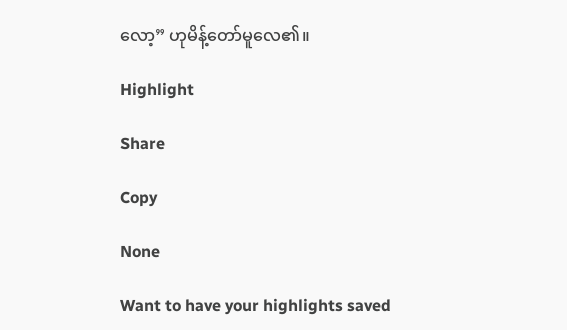လော့” ဟုမိန့်တော်မူလေ၏။

Highlight

Share

Copy

None

Want to have your highlights saved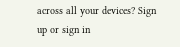across all your devices? Sign up or sign in